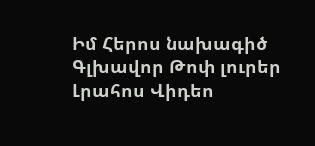Իմ Հերոս նախագիծ
Գլխավոր Թոփ լուրեր Լրահոս Վիդեո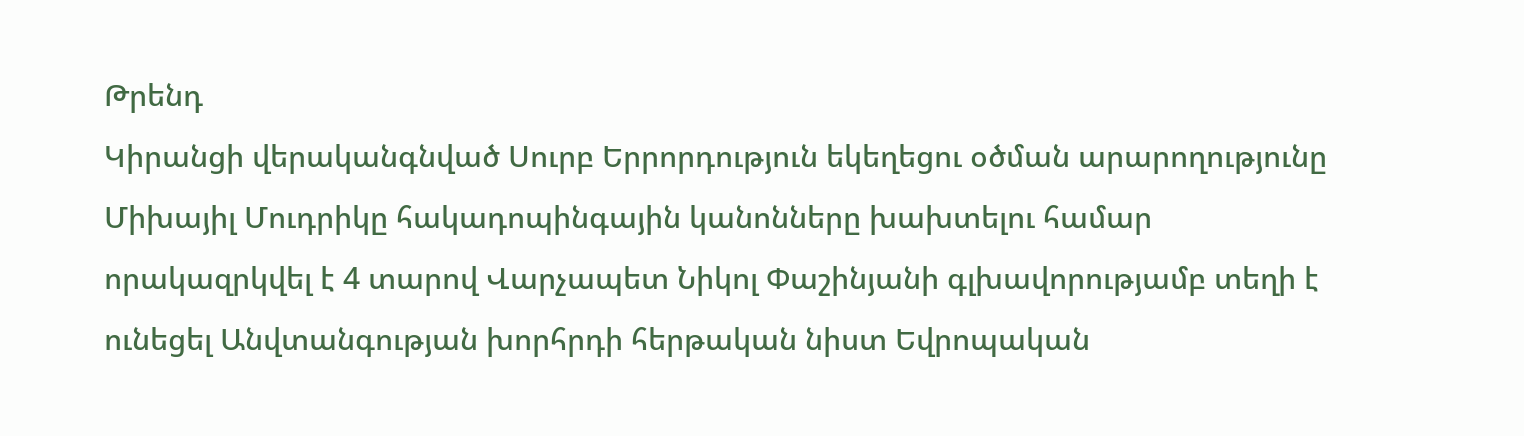Թրենդ
Կիրանցի վերականգնված Սուրբ Երրորդություն եկեղեցու օծման արարողությունը Միխայիլ Մուդրիկը հակադոպինգային կանոնները խախտելու համար որակազրկվել է 4 տարով Վարչապետ Նիկոլ Փաշինյանի գլխավորությամբ տեղի է ունեցել Անվտանգության խորհրդի հերթական նիստ Եվրոպական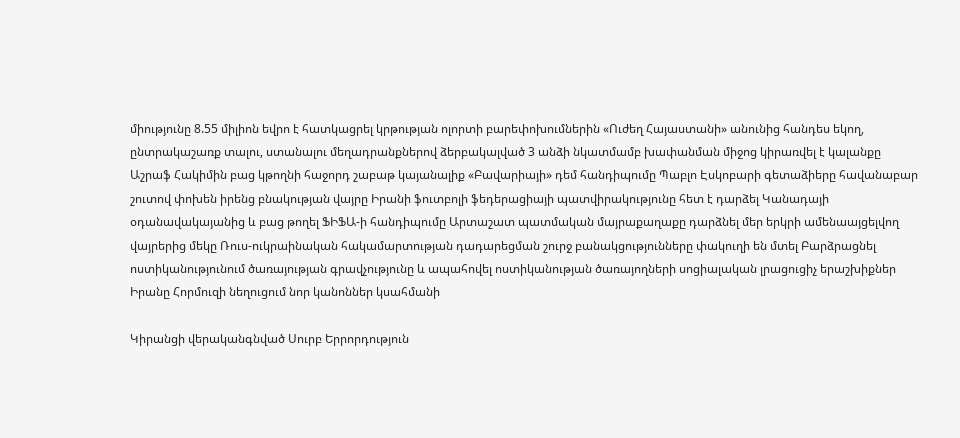միությունը 8.55 միլիոն եվրո է հատկացրել կրթության ոլորտի բարեփոխումներին «Ուժեղ Հայաստանի» անունից հանդես եկող, ընտրակաշառք տալու, ստանալու մեղադրանքներով ձերբակալված 3 անձի նկատմամբ խափանման միջոց կիրառվել է կալանքը Աշրաֆ Հակիմին բաց կթողնի հաջորդ շաբաթ կայանալիք «Բավարիայի» դեմ հանդիպումը Պաբլո Էսկոբարի գետաձիերը հավանաբար շուտով փոխեն իրենց բնակության վայրը Իրանի ֆուտբոլի ֆեդերացիայի պատվիրակությունը հետ է դարձել Կանադայի օդանավակայանից և բաց թողել ՖԻՖԱ-ի հանդիպումը Արտաշատ պատմական մայրաքաղաքը դարձնել մեր երկրի ամենաայցելվող վայրերից մեկը Ռուս-ուկրաինական հակամարտության դադարեցման շուրջ բանակցությունները փակուղի են մտել Բարձրացնել ոստիկանությունում ծառայության գրավչությունը և ապահովել ոստիկանության ծառայողների սոցիալական լրացուցիչ երաշխիքներ Իրանը Հորմուզի նեղուցում նոր կանոններ կսահմանի

Կիրանցի վերականգնված Սուրբ Երրորդություն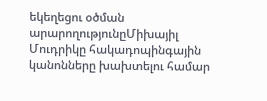եկեղեցու օծման արարողությունըՄիխայիլ Մուդրիկը հակադոպինգային կանոնները խախտելու համար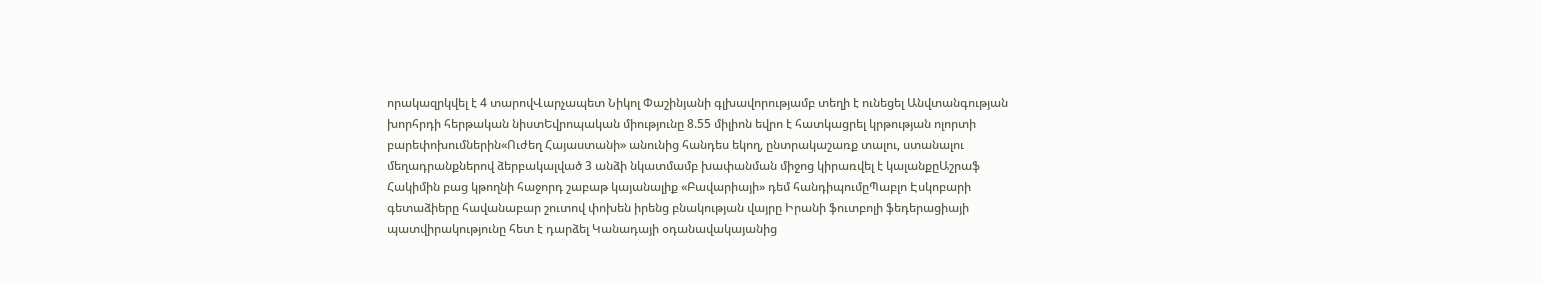որակազրկվել է 4 տարովՎարչապետ Նիկոլ Փաշինյանի գլխավորությամբ տեղի է ունեցել Անվտանգության խորհրդի հերթական նիստԵվրոպական միությունը 8.55 միլիոն եվրո է հատկացրել կրթության ոլորտի բարեփոխումներին«Ուժեղ Հայաստանի» անունից հանդես եկող, ընտրակաշառք տալու, ստանալու մեղադրանքներով ձերբակալված 3 անձի նկատմամբ խափանման միջոց կիրառվել է կալանքըԱշրաֆ Հակիմին բաց կթողնի հաջորդ շաբաթ կայանալիք «Բավարիայի» դեմ հանդիպումըՊաբլո Էսկոբարի գետաձիերը հավանաբար շուտով փոխեն իրենց բնակության վայրը Իրանի ֆուտբոլի ֆեդերացիայի պատվիրակությունը հետ է դարձել Կանադայի օդանավակայանից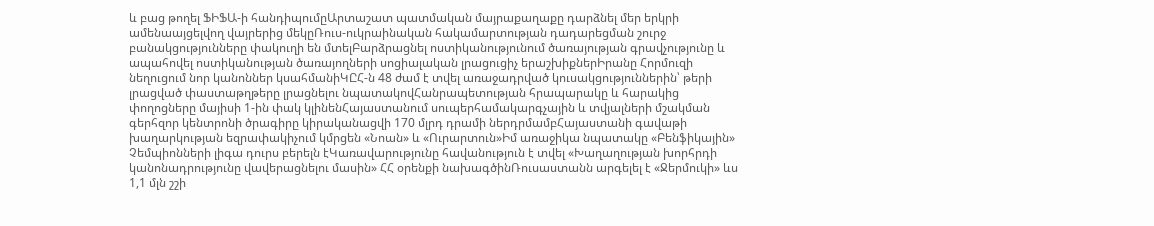և բաց թողել ՖԻՖԱ-ի հանդիպումըԱրտաշատ պատմական մայրաքաղաքը դարձնել մեր երկրի ամենաայցելվող վայրերից մեկըՌուս-ուկրաինական հակամարտության դադարեցման շուրջ բանակցությունները փակուղի են մտելԲարձրացնել ոստիկանությունում ծառայության գրավչությունը և ապահովել ոստիկանության ծառայողների սոցիալական լրացուցիչ երաշխիքներԻրանը Հորմուզի նեղուցում նոր կանոններ կսահմանիԿԸՀ-ն 48 ժամ է տվել առաջադրված կուսակցություններին՝ թերի լրացված փաստաթղթերը լրացնելու նպատակովՀանրապետության հրապարակը և հարակից փողոցները մայիսի 1-ին փակ կլինենՀայաստանում սուպերհամակարգչային և տվյալների մշակման գերհզոր կենտրոնի ծրագիրը կիրականացվի 170 մլրդ դրամի ներդրմամբՀայաստանի գավաթի խաղարկության եզրափակիչում կմրցեն «Նոան» և «Ուրարտուն»Իմ առաջիկա նպատակը «Բենֆիկային» Չեմպիոնների լիգա դուրս բերելն էԿառավարությունը հավանություն է տվել «Խաղաղության խորհրդի կանոնադրությունը վավերացնելու մասին» ՀՀ օրենքի նախագծինՌուսաստանն արգելել է «Ջերմուկի» ևս 1,1 մլն շշի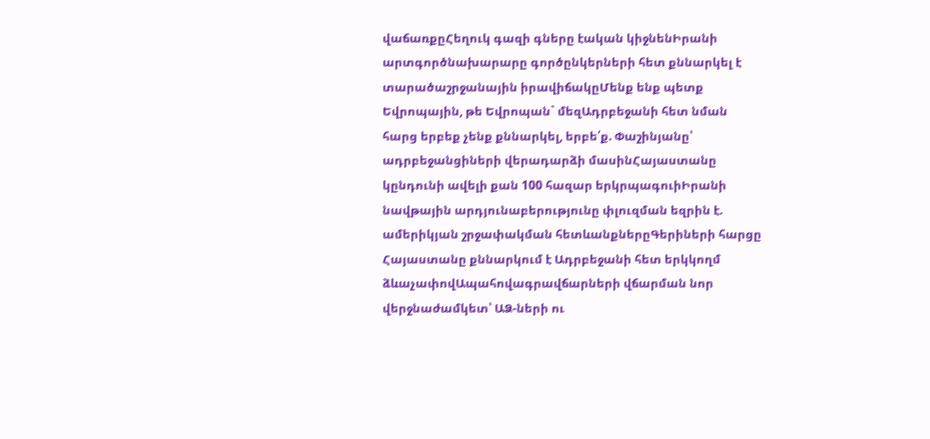վաճառքըՀեղուկ գազի գները էական կիջնենԻրանի արտգործնախարարը գործընկերների հետ քննարկել է տարածաշրջանային իրավիճակըՄենք ենք պետք Եվրոպային, թե Եվրոպան` մեզԱդրբեջանի հետ նման հարց երբեք չենք քննարկել, երբե՛ք. Փաշինյանը՝ ադրբեջանցիների վերադարձի մասինՀայաստանը կընդունի ավելի քան 100 հազար երկրպագուիԻրանի նավթային արդյունաբերությունը փլուզման եզրին է. ամերիկյան շրջափակման հետևանքներըԳերիների հարցը Հայաստանը քննարկում է Ադրբեջանի հետ երկկողմ ձևաչափովԱպահովագրավճարների վճարման նոր վերջնաժամկետ՝ ԱՁ-ների ու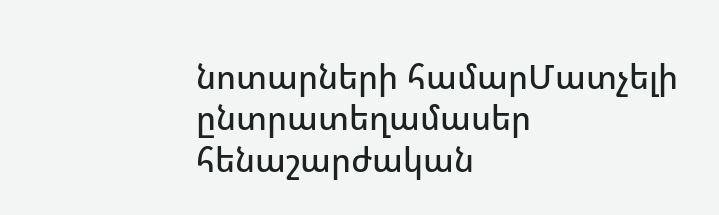նոտարների համարՄատչելի ընտրատեղամասեր հենաշարժական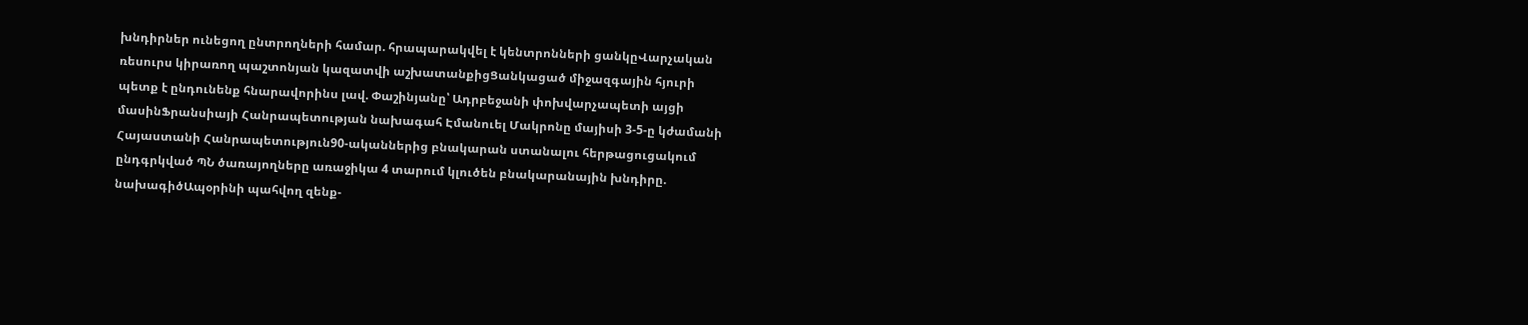խնդիրներ ունեցող ընտրողների համար. հրապարակվել է կենտրոնների ցանկըՎարչական ռեսուրս կիրառող պաշտոնյան կազատվի աշխատանքիցՑանկացած միջազգային հյուրի պետք է ընդունենք հնարավորինս լավ. Փաշինյանը՝ Ադրբեջանի փոխվարչապետի այցի մասինՖրանսիայի Հանրապետության նախագահ Էմանուել Մակրոնը մայիսի 3-5-ը կժամանի Հայաստանի Հանրապետություն90-ականներից բնակարան ստանալու հերթացուցակում ընդգրկված ՊՆ ծառայողները առաջիկա 4 տարում կլուծեն բնակարանային խնդիրը. նախագիծԱպօրինի պահվող զենք-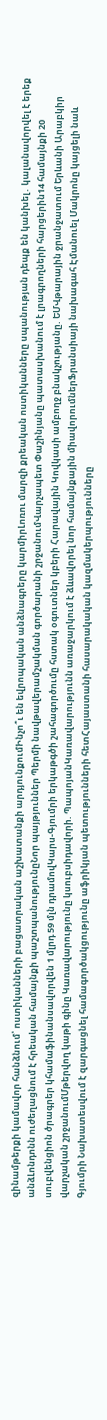զինամթերքի կամավոր հանձնում՝ ոստիկանների բացատրական աշխատանքի արդյունքումԻնչո՞ւ են եվրոպական անձնագրերը կարմիրԼոռու մարզի քրեական ոստիկանները սպանության դեպք են կանխել․ կալանավորվել է երեք անձԼոնդոնն ուժեղացնում է հրեական համայնքի պաշտպանությունըՆոր պայթյուններ Պերմի նավթավերամշակման գործարանի շրջանումՎարչապետ Փաշինյանը պատասխանում է լրագրողների հարցերին14 համայնքի 20 սուբվենցիոն ծրագրեր կհամաֆինանսավորվեն 1 մլրդ 59 մլն դրամովԿարս-Գյումրի երկաթգծի շահագործումը հստակ օգուտներ կբերի Հարավային Կովկասի ամբողջ բնակչությանը. ԵՄՎթարային ջրանջատում Երևանի Արաբկիր վարչական շրջանումՄթերվող կաթի գինը Կառավարությունը կսուբսիդավորի. ՊապոյանԿառավարությունն առաջարկում է ձևավորել նոր համայնքային միավորումներՖրանսիայի նախագահ Էմանուել Մակրոնը կայցելի նաև Գյումրի Նախատեսվում է զարգացնել համագործակցությունը աֆրիկյան պետությունների հետՀայաստանի հասարակական կազմակերպությունները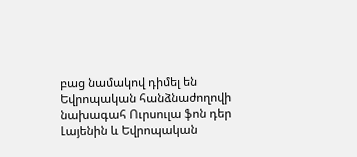բաց նամակով դիմել են Եվրոպական հանձնաժողովի նախագահ Ուրսուլա ֆոն դեր Լայենին և Եվրոպական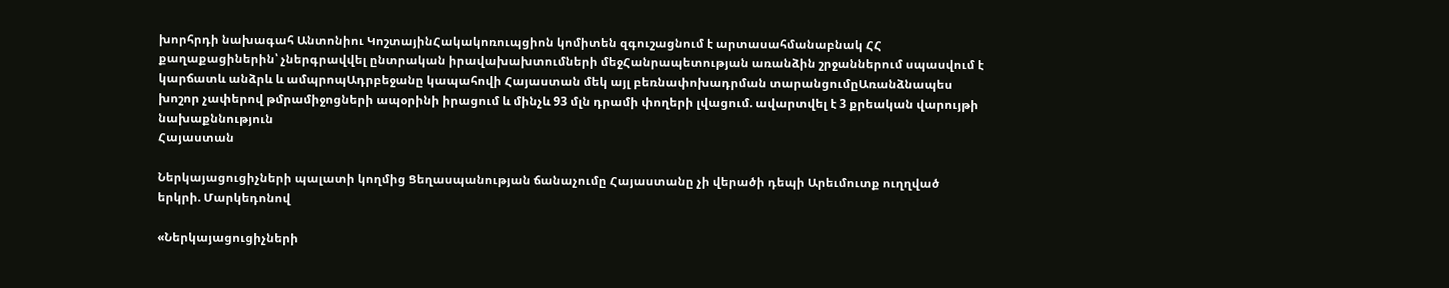խորհրդի նախագահ Անտոնիու ԿոշտայինՀակակոռուպցիոն կոմիտեն զգուշացնում է արտասահմանաբնակ ՀՀ քաղաքացիներին՝ չներգրավվել ընտրական իրավախախտումների մեջՀանրապետության առանձին շրջաններում սպասվում է կարճատև անձրև և ամպրոպԱդրբեջանը կապահովի Հայաստան մեկ այլ բեռնափոխադրման տարանցումըԱռանձնապես խոշոր չափերով թմրամիջոցների ապօրինի իրացում և մինչև 93 մլն դրամի փողերի լվացում. ավարտվել է 3 քրեական վարույթի նախաքննություն
Հայաստան

Ներկայացուցիչների պալատի կողմից Ցեղասպանության ճանաչումը Հայաստանը չի վերածի դեպի Արեւմուտք ուղղված երկրի. Մարկեդոնով

«Ներկայացուցիչների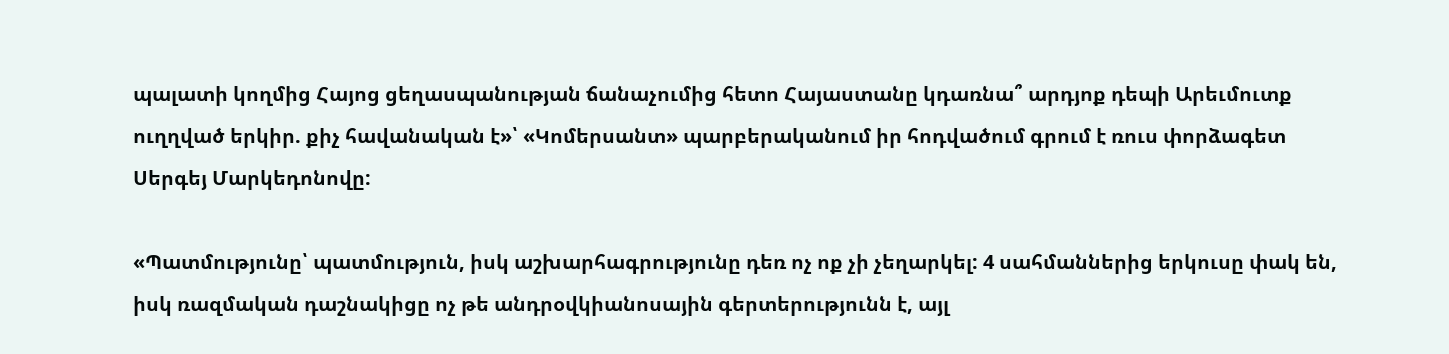պալատի կողմից Հայոց ցեղասպանության ճանաչումից հետո Հայաստանը կդառնա՞ արդյոք դեպի Արեւմուտք ուղղված երկիր. քիչ հավանական է»՝ «Կոմերսանտ» պարբերականում իր հոդվածում գրում է ռուս փորձագետ Սերգեյ Մարկեդոնովը:

«Պատմությունը՝ պատմություն, իսկ աշխարհագրությունը դեռ ոչ ոք չի չեղարկել: 4 սահմաններից երկուսը փակ են, իսկ ռազմական դաշնակիցը ոչ թե անդրօվկիանոսային գերտերությունն է, այլ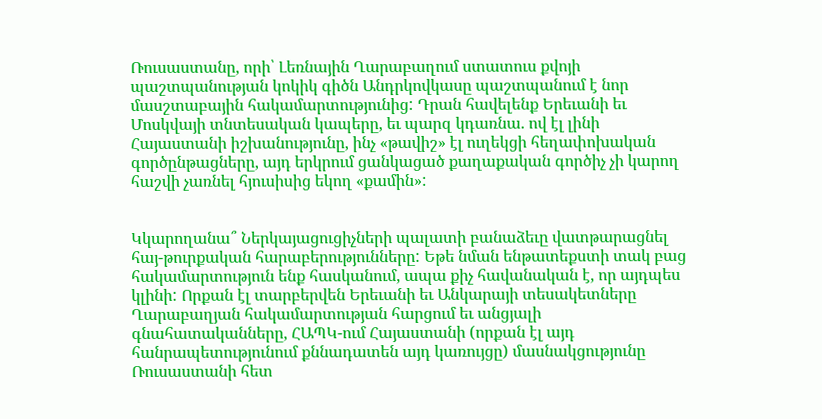Ռուսաստանը, որի՝ Լեռնային Ղարաբաղում ստատուս քվոյի պաշտպանության կոկիկ գիծն Անդրկովկասը պաշտպանում է նոր մասշտաբային հակամարտությունից: Դրան հավելենք Երեւանի եւ Մոսկվայի տնտեսական կապերը, եւ պարզ կդառնա. ով էլ լինի Հայաստանի իշխանությունը, ինչ «թավիշ» էլ ուղեկցի հեղափոխական գործընթացները, այդ երկրում ցանկացած քաղաքական գործիչ չի կարող հաշվի չառնել հյուսիսից եկող «քամին»:


Կկարողանա՞ Ներկայացուցիչների պալատի բանաձեւը վատթարացնել հայ-թուրքական հարաբերությունները: Եթե նման ենթատեքստի տակ բաց հակամարտություն ենք հասկանում, ապա քիչ հավանական է, որ այդպես կլինի: Որքան էլ տարբերվեն Երեւանի եւ Անկարայի տեսակետները Ղարաբաղյան հակամարտության հարցում եւ անցյալի գնահատականները, ՀԱՊԿ-ում Հայաստանի (որքան էլ այդ հանրապետությունում քննադատեն այդ կառույցը) մասնակցությունը Ռուսաստանի հետ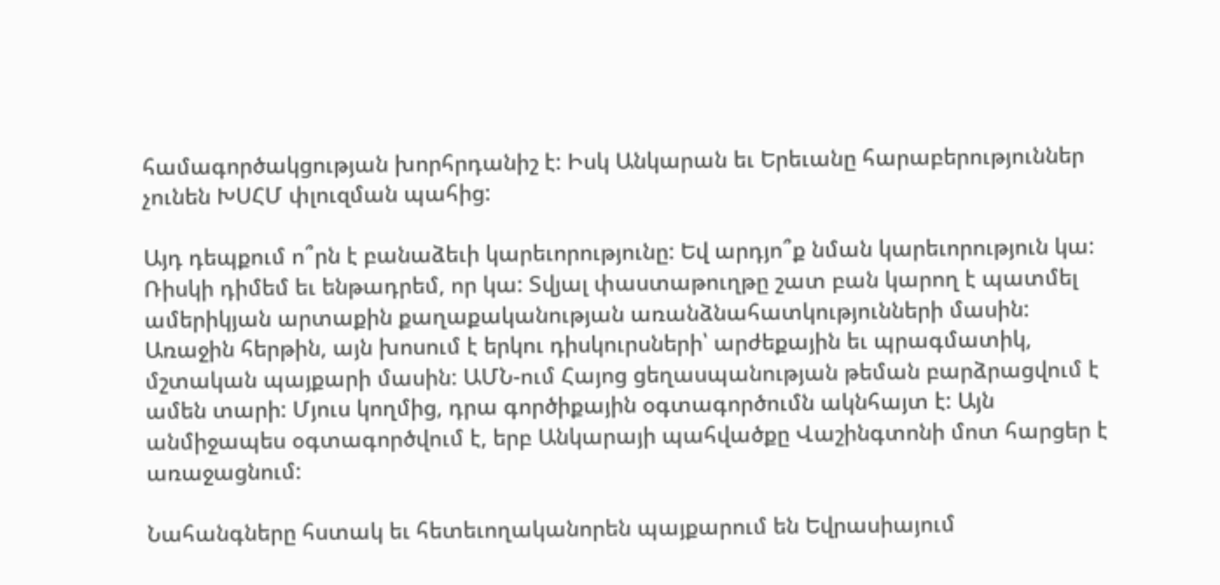համագործակցության խորհրդանիշ է: Իսկ Անկարան եւ Երեւանը հարաբերություններ չունեն ԽՍՀՄ փլուզման պահից:

Այդ դեպքում ո՞րն է բանաձեւի կարեւորությունը: Եվ արդյո՞ք նման կարեւորություն կա: Ռիսկի դիմեմ եւ ենթադրեմ, որ կա: Տվյալ փաստաթուղթը շատ բան կարող է պատմել ամերիկյան արտաքին քաղաքականության առանձնահատկությունների մասին: Առաջին հերթին, այն խոսում է երկու դիսկուրսների՝ արժեքային եւ պրագմատիկ, մշտական պայքարի մասին: ԱՄՆ-ում Հայոց ցեղասպանության թեման բարձրացվում է ամեն տարի: Մյուս կողմից, դրա գործիքային օգտագործումն ակնհայտ է: Այն անմիջապես օգտագործվում է, երբ Անկարայի պահվածքը Վաշինգտոնի մոտ հարցեր է առաջացնում:

Նահանգները հստակ եւ հետեւողականորեն պայքարում են Եվրասիայում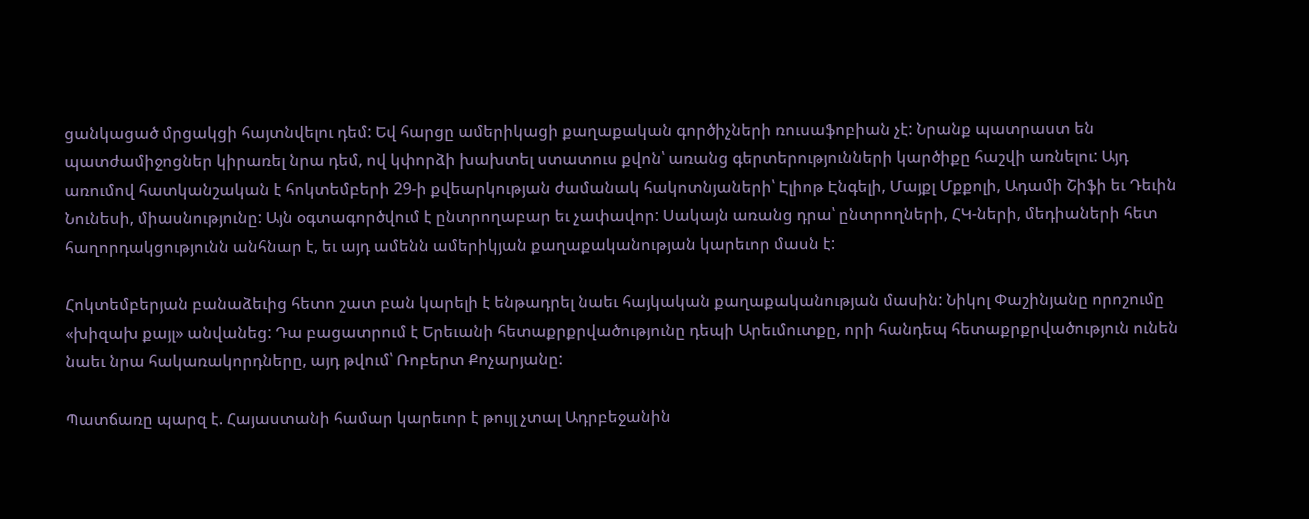ցանկացած մրցակցի հայտնվելու դեմ: Եվ հարցը ամերիկացի քաղաքական գործիչների ռուսաֆոբիան չէ: Նրանք պատրաստ են պատժամիջոցներ կիրառել նրա դեմ, ով կփորձի խախտել ստատուս քվոն՝ առանց գերտերությունների կարծիքը հաշվի առնելու: Այդ առումով հատկանշական է հոկտեմբերի 29-ի քվեարկության ժամանակ հակոտնյաների՝ Էլիոթ Էնգելի, Մայքլ Մքքոլի, Ադամի Շիֆի եւ Դեւին Նունեսի, միասնությունը: Այն օգտագործվում է ընտրողաբար եւ չափավոր: Սակայն առանց դրա՝ ընտրողների, ՀԿ-ների, մեդիաների հետ հաղորդակցությունն անհնար է, եւ այդ ամենն ամերիկյան քաղաքականության կարեւոր մասն է:

Հոկտեմբերյան բանաձեւից հետո շատ բան կարելի է ենթադրել նաեւ հայկական քաղաքականության մասին: Նիկոլ Փաշինյանը որոշումը «խիզախ քայլ» անվանեց: Դա բացատրում է Երեւանի հետաքրքրվածությունը դեպի Արեւմուտքը, որի հանդեպ հետաքրքրվածություն ունեն նաեւ նրա հակառակորդները, այդ թվում՝ Ռոբերտ Քոչարյանը:

Պատճառը պարզ է. Հայաստանի համար կարեւոր է թույլ չտալ Ադրբեջանին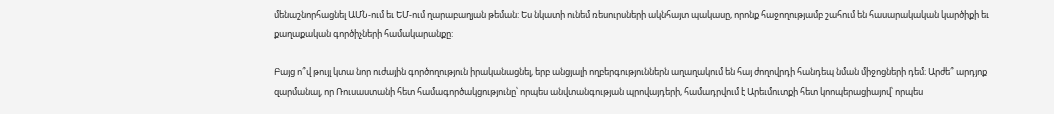մենաշնորհացնել ԱՄՆ-ում եւ ԵՄ-ում ղարաբաղյան թեման: Ես նկատի ունեմ ռեսուրսների ակնհայտ պակասը, որոնք հաջողությամբ շահում են հասարակական կարծիքի եւ քաղաքական գործիչների համակարանքը:

Բայց ո՞վ թույլ կտա նոր ուժային գործողություն իրականացնել, երբ անցյալի ողբերգություններն աղաղակում են հայ ժողովրդի հանդեպ նման միջոցների դեմ։ Արժե՞ արդյոք զարմանալ, որ Ռուսաստանի հետ համագործակցությունը՝ որպես անվտանգության պրովայդերի, համադրվում է Արեւմուտքի հետ կոոպերացիայով՝ որպես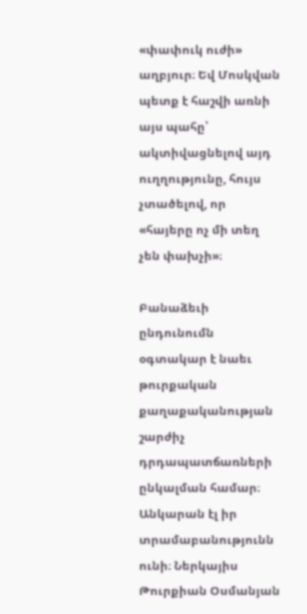«փափուկ ուժի» աղբյուր։ Եվ Մոսկվան պետք է հաշվի առնի այս պահը՝ ակտիվացնելով այդ ուղղությունը, հույս չտածելով, որ «հայերը ոչ մի տեղ չեն փախչի»։

Բանաձեւի ընդունումն օգտակար է նաեւ թուրքական քաղաքականության շարժիչ դրդապատճառների ընկալման համար։ Անկարան էլ իր տրամաբանությունն ունի։ Ներկայիս Թուրքիան Օսմանյան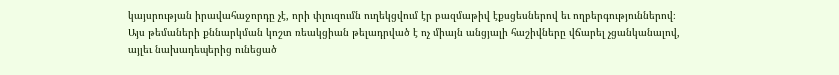կայսրության իրավահաջորդը չէ, որի փլուզումն ուղեկցվում էր բազմաթիվ էքսցեսներով եւ ողբերգություններով։ Այս թեմաների քննարկման կոշտ ռեակցիան թելադրված է ոչ միայն անցյալի հաշիվները վճարել չցանկանալով, այլեւ նախադեպերից ունեցած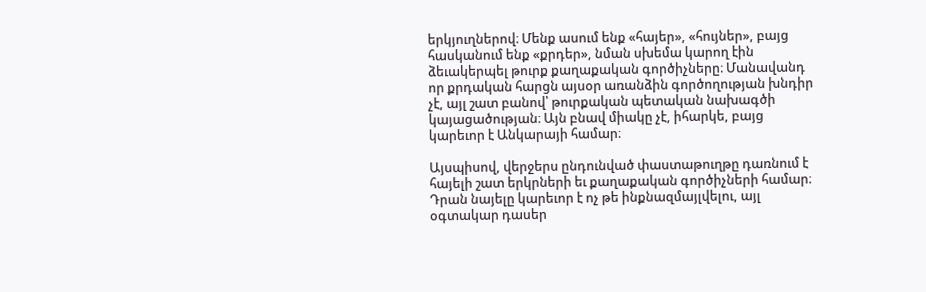երկյուղներով։ Մենք ասում ենք «հայեր», «հույներ», բայց հասկանում ենք «քրդեր», նման սխեմա կարող էին ձեւակերպել թուրք քաղաքական գործիչները։ Մանավանդ որ քրդական հարցն այսօր առանձին գործողության խնդիր չէ, այլ շատ բանով՝ թուրքական պետական նախագծի կայացածության։ Այն բնավ միակը չէ, իհարկե, բայց կարեւոր է Անկարայի համար։

Այսպիսով, վերջերս ընդունված փաստաթուղթը դառնում է հայելի շատ երկրների եւ քաղաքական գործիչների համար։ Դրան նայելը կարեւոր է ոչ թե ինքնազմայլվելու, այլ օգտակար դասեր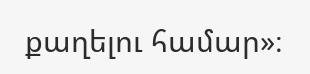քաղելու համար»։